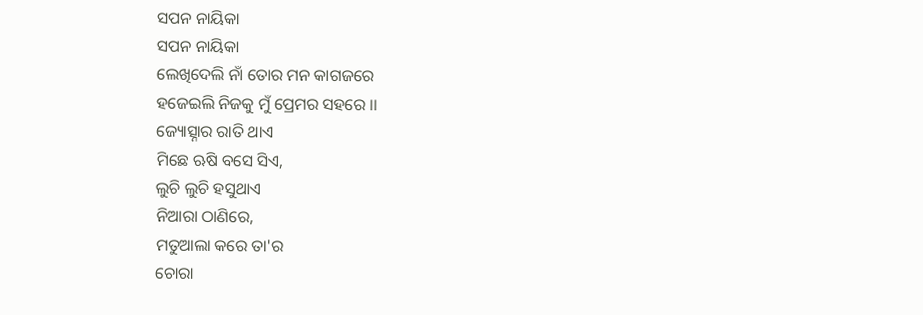ସପନ ନାୟିକା
ସପନ ନାୟିକା
ଲେଖିଦେଲି ନାଁ ତୋର ମନ କାଗଜରେ
ହଜେଇଲି ନିଜକୁ ମୁଁ ପ୍ରେମର ସହରେ ।।
ଜ୍ୟୋତ୍ସ୍ନାର ରାତି ଥାଏ
ମିଛେ ଋଷି ବସେ ସିଏ,
ଲୁଚି ଲୁଚି ହସୁଥାଏ
ନିଆରା ଠାଣିରେ,
ମତୁଆଲା କରେ ତା'ର
ଚୋରା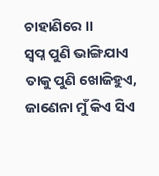ଚାହାଣିରେ ।।
ସ୍ବପ୍ନ ପୁଣି ଭାଙ୍ଗିଯାଏ
ତାକୁ ପୁଣି ଖୋଜିହୁଏ,
ଜାଣେନା ମୁଁ କିଏ ସିଏ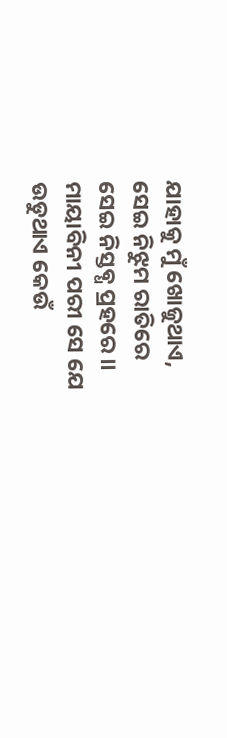ଯାହାକୁ ମୁଁ ଖୋଜୁଥାଏ,
ସେଇ ନିଝୁମ ରାତିରେ
ସେଇ ନିସ୍ତବ୍ଧ ପ୍ରହରେ ।।
ମାୟାବିନୀ ପରୀ ସେ ଯେ
ଉଡୁଥାଏ କେଉଁ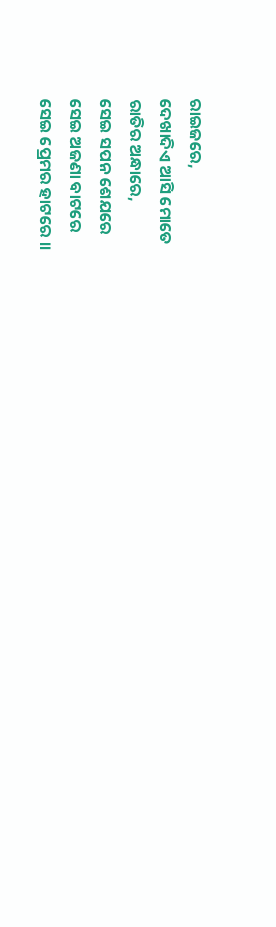ରାଇଜରେ,
ଦେଖାଦିଏ ଆସି ମୋତେ
ରାତିର ଅନ୍ଧାରେ,
ସେଇ ସପନ ଶେଯରେ
ସେଇ ଅଜଣା ବାଟରେ
ସେଇ ପ୍ରେମର ହାଟରେ ।।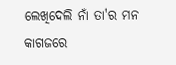ଲେଖିଦେଲି ନାଁ ତା'ର ମନ କାଗଜରେ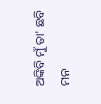ଅଙ୍କିବି ମୁଁ ତା' ଛବି
ମନ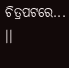ଚିତ୍ରପଟରେ... ।।